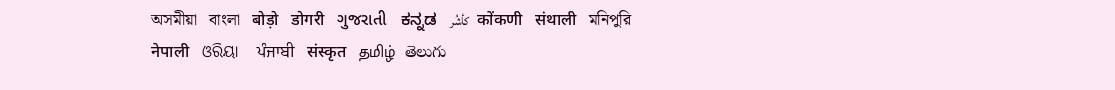অসমীয়া   বাংলা   बोड़ो   डोगरी   ગુજરાતી   ಕನ್ನಡ   كأشُر   कोंकणी   संथाली   মনিপুরি   नेपाली   ଓରିୟା   ਪੰਜਾਬੀ   संस्कृत   தமிழ்  తెలుగు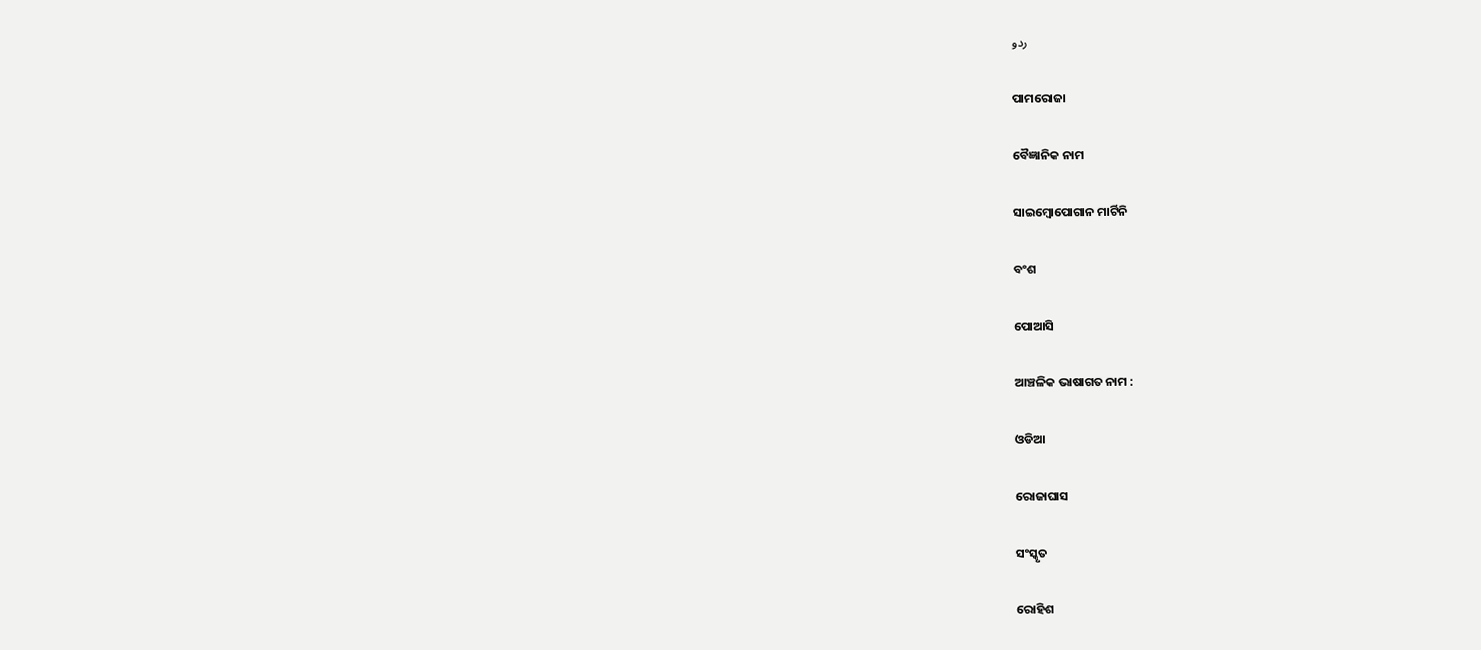ردو

ପାମରୋଜା

ବୈଜ୍ଞାନିକ ନାମ

ସାଇମ୍ବୋପୋଗାନ ମାର୍ଟିନି

ବଂଶ

ପୋଆସି

ଆଞ୍ଚଳିକ ଭାଷାଗତ ନାମ :

ଓଡିଆ

ରୋଜାଘାସ

ସଂସ୍କୃତ

ରୋହିଶ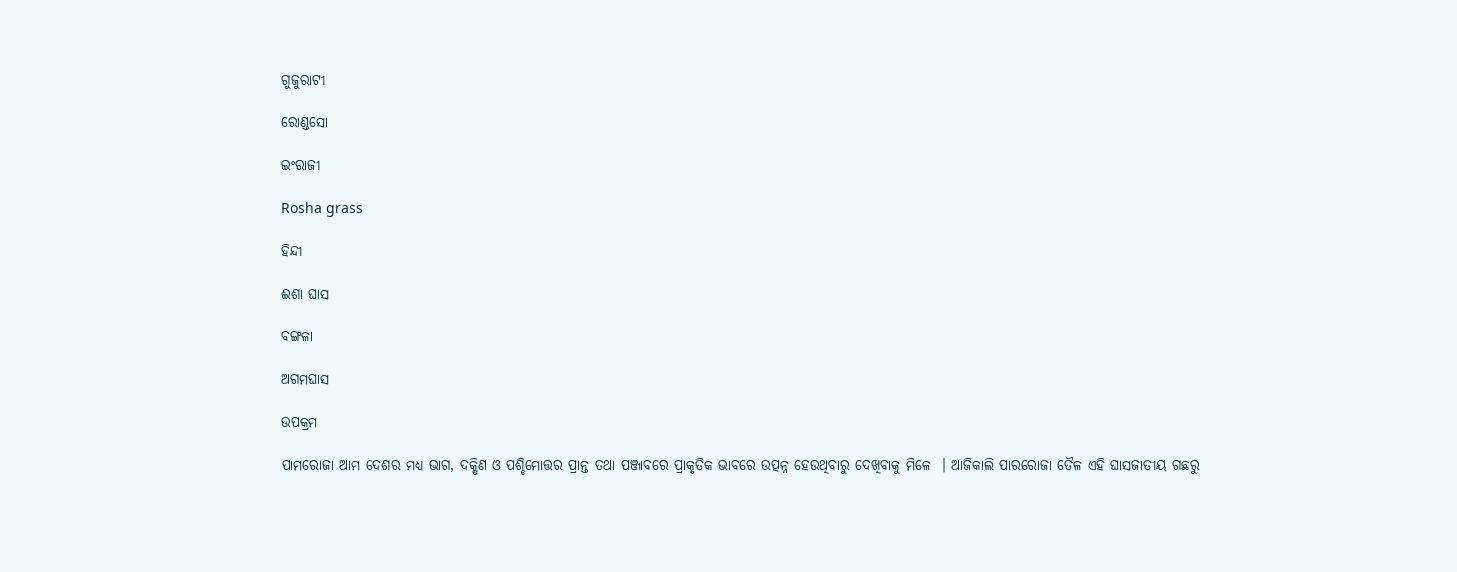ଗୁଜୁରାଟୀ

ରୋଣ୍ଡସୋ

ଇଂରାଜୀ

Rosha grass

ହିନ୍ଦୀ

ଈଶା ଘାସ

ବଙ୍ଗଳା

ଅଗମଘାସ

ଉପକ୍ରମ

ପାମରୋଜା ଆମ ଦେଶର ମଧ୍ୟ ଭାଗ, ଦକ୍ଷିଣ ଓ ପଶ୍ଚିମୋତ୍ତର ପ୍ରାନ୍ତ ତଥା ପଞ୍ଜାବରେ ପ୍ରାକୃତିକ ଭାବରେ ଉତ୍ପନ୍ନ ହେଉଥିବାରୁ ଦେଖିବାକୁ ମିଳେ  । ଆଜିକାଲି ପାରରୋଜା ତୈଳ ଏହି ଘାସଜାତୀୟ ଗଛରୁ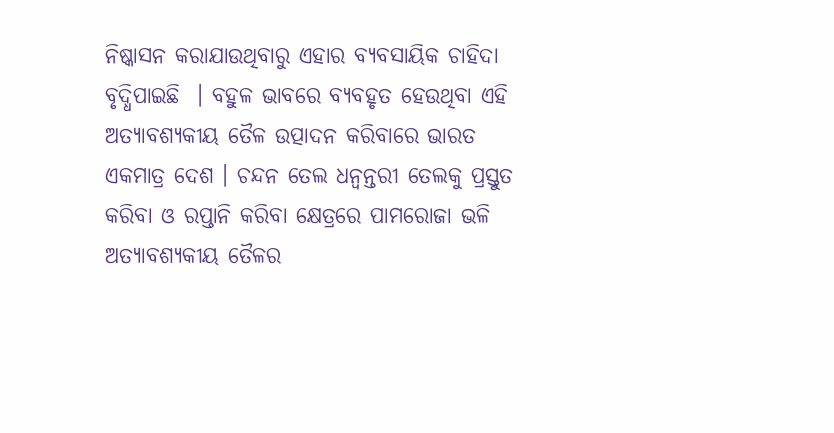ନିଷ୍କାସନ କରାଯାଉଥିବାରୁ ଏହାର ବ୍ୟବସାୟିକ ଚାହିଦା ବୃଦ୍ଧିପାଇଛି  । ବହୁଳ ଭାବରେ ବ୍ୟବହୃତ ହେଉଥିବା ଏହି ଅତ୍ୟାବଶ୍ୟକୀୟ ତୈଳ ଉତ୍ପାଦନ କରିବାରେ ଭାରତ ଏକମାତ୍ର ଦେଶ । ଚନ୍ଦନ ତେଲ ଧନ୍ଵନ୍ତରୀ ତେଲକୁ ପ୍ରସ୍ତୁତ କରିବା ଓ ରପ୍ତାନି କରିବା କ୍ଷେତ୍ରରେ ପାମରୋଜା ଭଳି ଅତ୍ୟାବଶ୍ୟକୀୟ ତୈଳର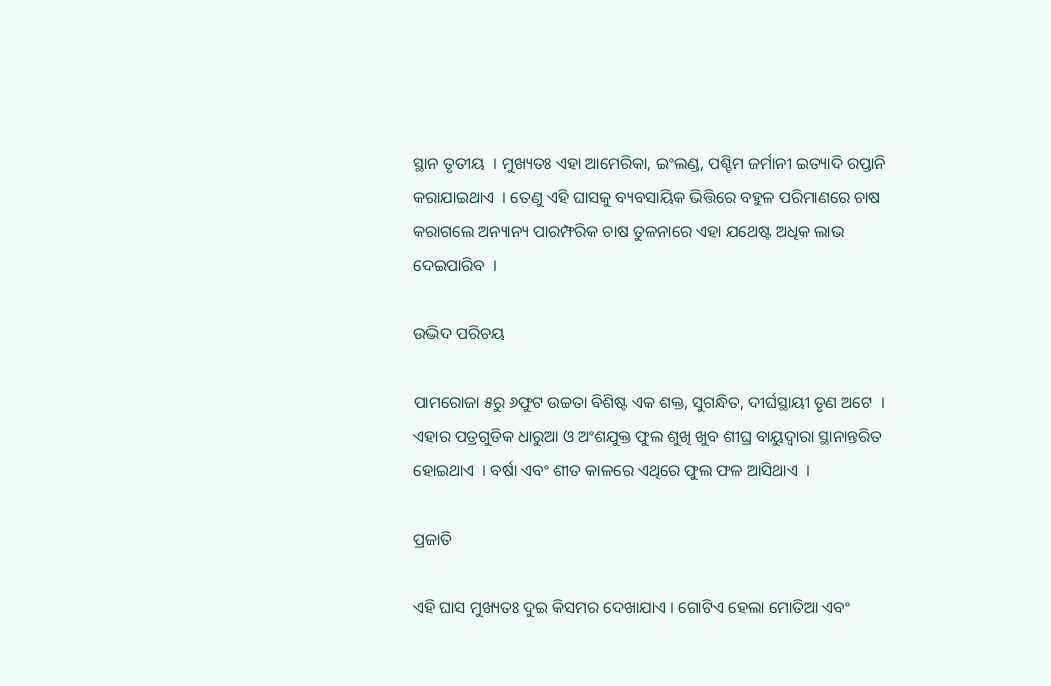ସ୍ଥାନ ତୃତୀୟ  । ମୁଖ୍ୟତଃ ଏହା ଆମେରିକା, ଇଂଲଣ୍ଡ, ପଶ୍ଚିମ ଜର୍ମାନୀ ଇତ୍ୟାଦି ରପ୍ତାନି କରାଯାଇଥାଏ  । ତେଣୁ ଏହି ଘାସକୁ ବ୍ୟବସାୟିକ ଭିତ୍ତିରେ ବହୁଳ ପରିମାଣରେ ଚାଷ କରାଗଲେ ଅନ୍ୟାନ୍ୟ ପାରମ୍ଫରିକ ଚାଷ ତୁଳନାରେ ଏହା ଯଥେଷ୍ଟ ଅଧିକ ଲାଭ ଦେଇପାରିବ  ।

ଉଦ୍ଭିଦ ପରିଚୟ

ପାମରୋଜା ୫ରୁ ୬ଫୁଟ ଉଚ୍ଚତା ବିଶିଷ୍ଟ ଏକ ଶକ୍ତ, ସୁଗନ୍ଧିତ, ଦୀର୍ଘସ୍ଥାୟୀ ତୃଣ ଅଟେ  । ଏହାର ପତ୍ରଗୁଡିକ ଧାରୁଆ ଓ ଅଂଶଯୁକ୍ତ ଫୁଲ ଶୁଖି ଖୁବ ଶୀଘ୍ର ବାୟୁଦ୍ଵାରା ସ୍ଥାନାନ୍ତରିତ ହୋଇଥାଏ  । ବର୍ଷା ଏବଂ ଶୀତ କାଳରେ ଏଥିରେ ଫୁଲ ଫଳ ଆସିଥାଏ  ।

ପ୍ରଜାତି

ଏହି ଘାସ ମୁଖ୍ୟତଃ ଦୁଇ କିସମର ଦେଖାଯାଏ । ଗୋଟିଏ ହେଲା ମୋତିଆ ଏବଂ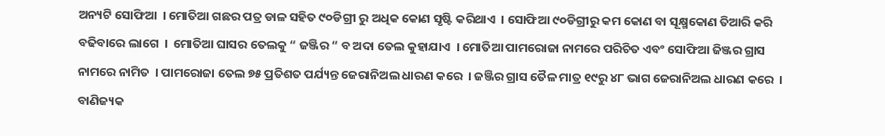ଅନ୍ୟଟି ସୋଫିଆ  । ମୋତିଆ ଗଛର ପତ୍ର ଡାଳ ସହିତ ୯୦ଡିଗ୍ରୀ ରୁ ଅଧିକ କୋଣ ସୃଷ୍ଟି କରିଥାଏ  । ସୋଫିଆ ୯୦ଡିଗ୍ରୀରୁ କମ କୋଣ ବା ସୂକ୍ଷ୍ମକୋଣ ତିଆରି କରି ବଢିବାରେ ଲାଗେ  ।  ମୋତିଆ ଘାସର ତେଲକୁ “ ଜଞ୍ଜିର “ ବ ଅଦା ତେଲ କୁହାଯାଏ  । ମୋତିଆ ପାମରୋଜା ନାମରେ ପରିଚିତ ଏବଂ ସୋଫିଆ ଜିଞ୍ଜର ଗ୍ରାସ ନାମରେ ନାମିତ  । ପାମରୋଜା ତେଲ ୭୫ ପ୍ରତିଶତ ପର୍ଯ୍ୟନ୍ତ ଜେରାନିଅଲ ଧାରଣ କରେ  । ଜଞ୍ଜିର ଗ୍ରାସ ତୈଳ ମାତ୍ର ୧୯ରୁ ୪୮ ଭାଗ ଜେରାନିଅଲ ଧାରଣ କରେ  । ବାଣିଜ୍ୟକ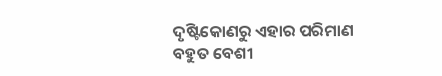ଦୃଷ୍ଟିକୋଣରୁ ଏହାର ପରିମାଣ ବହୁତ ବେଶୀ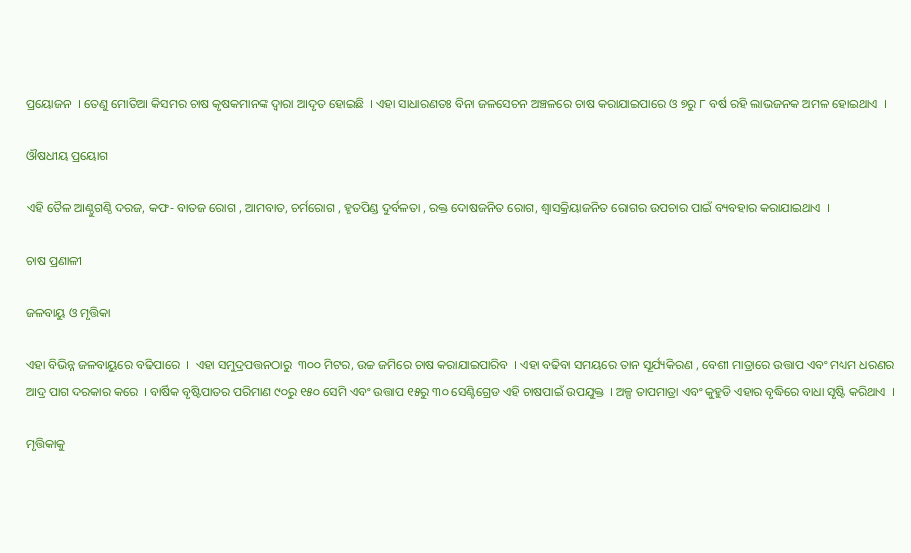ପ୍ରୟୋଜନ  । ତେଣୁ ମୋତିଆ କିସମର ଚାଷ କୃଷକମାନଙ୍କ ଦ୍ଵାରା ଆଦୃତ ହୋଇଛି  । ଏହା ସାଧାରଣତଃ ବିନା ଜଳସେଚନ ଅଞ୍ଚଳରେ ଚାଷ କରାଯାଇପାରେ ଓ ୭ରୁ ୮ ବର୍ଷ ରହି ଲାଭଜନକ ଅମଳ ହୋଇଥାଏ  ।

ଔଷଧୀୟ ପ୍ରୟୋଗ

ଏହି ତୈଳ ଆଣ୍ଠୁଗଣ୍ଠି ଦରଜ, କଫ- ବାତଜ ରୋଗ , ଆମବାତ, ଚର୍ମରୋଗ , ହୃତପିଣ୍ଡ ଦୁର୍ବଳତା , ରକ୍ତ ଦୋଷଜନିତ ରୋଗ, ଶ୍ଵାସକ୍ରିୟାଜନିତ ରୋଗର ଉପଚାର ପାଇଁ ବ୍ୟବହାର କରାଯାଇଥାଏ  ।

ଚାଷ ପ୍ରଣାଳୀ

ଜଳବାୟୁ ଓ ମୃତ୍ତିକା

ଏହା ବିଭିନ୍ନ ଜଳବାୟୁରେ ବଢିପାରେ  ।  ଏହା ସମୁଦ୍ରପତ୍ତନଠାରୁ  ୩୦୦ ମିଟର, ଉଚ୍ଚ ଜମିରେ ଚାଷ କରାଯାଇପାରିବ  । ଏହା ବଢିବା ସମୟରେ ତାନ ସୂର୍ଯ୍ୟକିରଣ , ବେଶୀ ମାତ୍ରାରେ ଉତ୍ତାପ ଏବଂ ମଧ୍ୟମ ଧରଣର ଆଦ୍ର ପାଗ ଦରକାର କରେ  । ବାର୍ଷିକ ବୃଷ୍ଟିପାତର ପରିମାଣ ୯୦ରୁ ୧୫୦ ସେମି ଏବଂ ଉତ୍ତାପ ୧୫ରୁ ୩୦ ସେଣ୍ଟିଗ୍ରେଡ ଏହି ଚାଷପାଇଁ ଉପଯୁକ୍ତ  । ଅଳ୍ପ ତାପମାତ୍ରା ଏବଂ କୁହୁଡି ଏହାର ବୃଦ୍ଧିରେ ବାଧା ସୃଷ୍ଟି କରିଥାଏ  ।

ମୃତ୍ତିକାକୁ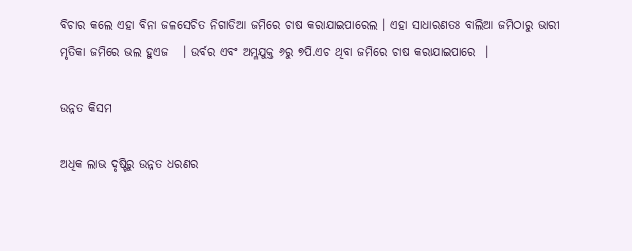ବିଚାର କଲେ ଏହା ବିନା ଜଳସେଚିତ ନିଗାଡିଆ ଜମିରେ ଚାଷ କରାଯାଇପାରେଲ । ଏହା ସାଧାରଣତଃ ବାଲିଆ ଜମିଠାରୁ ଭାରୀ ମୃତିକା ଜମିରେ ଭଲ ହୁଏଜ   । ଉର୍ବର ଏବଂ ଅମ୍ଳଯୁକ୍ତ ୬ରୁ ୭ପି.ଏଚ ଥିବା ଜମିରେ ଚାଷ କରାଯାଇପାରେ  ।

ଉନ୍ନତ କିସମ

ଅଧିକ ଲାଭ ଦୃଷ୍ଟିରୁ ଉନ୍ନତ ଧରଣର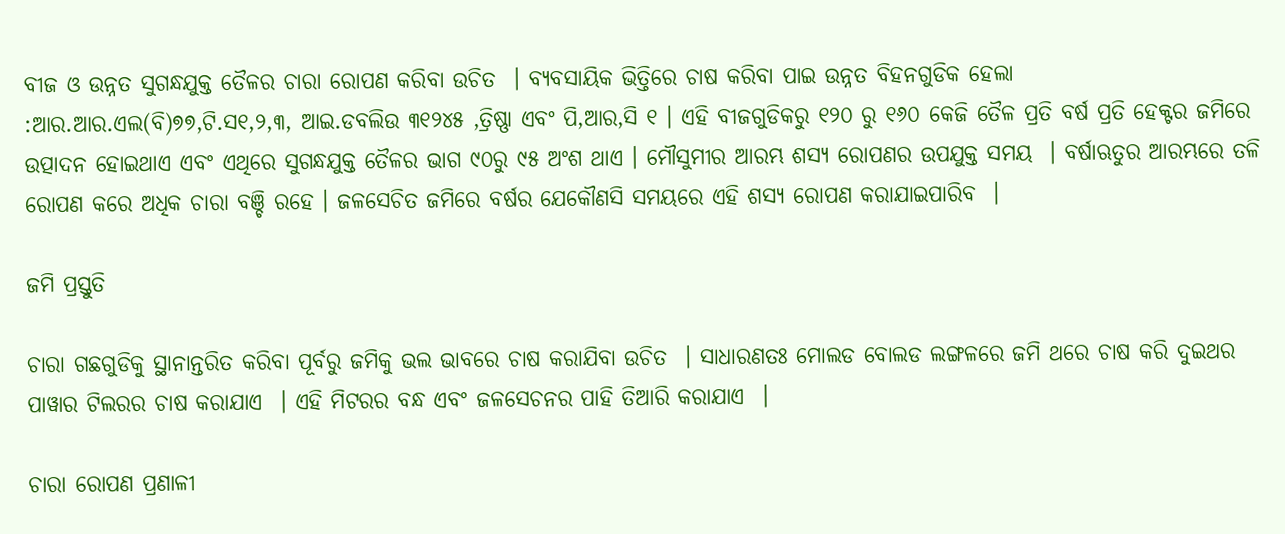ବୀଜ ଓ ଉନ୍ନତ ସୁଗନ୍ଧଯୁକ୍ତ ତୈଳର ଚାରା ରୋପଣ କରିବା ଉଚିତ  । ବ୍ୟବସାୟିକ ଭିତ୍ତିରେ ଚାଷ କରିବା ପାଇ ଉନ୍ନତ ବିହନଗୁଡିକ ହେଲା :ଆର.ଆର.ଏଲ(ବି)୭୭,ଟି.ସ୧,୨,୩, ଆଇ.ଡବଲିଉ ୩୧୨୪୫ ,ତ୍ରିଷ୍ଣା ଏବଂ ପି,ଆର,ସି ୧ । ଏହି ବୀଜଗୁଡିକରୁ ୧୨୦ ରୁ ୧୬୦ କେଜି ତୈଳ ପ୍ରତି ବର୍ଷ ପ୍ରତି ହେକ୍ଟର ଜମିରେ ଉତ୍ପାଦନ ହୋଇଥାଏ ଏବଂ ଏଥିରେ ସୁଗନ୍ଧଯୁକ୍ତ ତୈଳର ଭାଗ ୯୦ରୁ ୯୫ ଅଂଶ ଥାଏ । ମୌସୁମୀର ଆରମ୍ଭ ଶସ୍ୟ ରୋପଣର ଉପଯୁକ୍ତ ସମୟ  । ବର୍ଷାଋତୁର ଆରମ୍ଭରେ ତଳି ରୋପଣ କରେ ଅଧିକ ଚାରା ବଞ୍ଚି ରହେ । ଜଳସେଚିତ ଜମିରେ ବର୍ଷର ଯେକୌଣସି ସମୟରେ ଏହି ଶସ୍ୟ ରୋପଣ କରାଯାଇପାରିବ  ।

ଜମି ପ୍ରସ୍ତୁତି

ଚାରା ଗଛଗୁଡିକୁ ସ୍ଥାନାନ୍ତରିତ କରିବା ପୂର୍ବରୁ ଜମିକୁ ଭଲ ଭାବରେ ଚାଷ କରାଯିବା ଉଚିତ  । ସାଧାରଣତଃ ମୋଲଡ ବୋଲଡ ଲଙ୍ଗଳରେ ଜମି ଥରେ ଚାଷ କରି ଦୁଇଥର ପାୱାର ଟିଲରର ଚାଷ କରାଯାଏ  । ଏହି ମିଟରର ବନ୍ଧ ଏବଂ ଜଳସେଚନର ପାହି ତିଆରି କରାଯାଏ  ।

ଚାରା ରୋପଣ ପ୍ରଣାଳୀ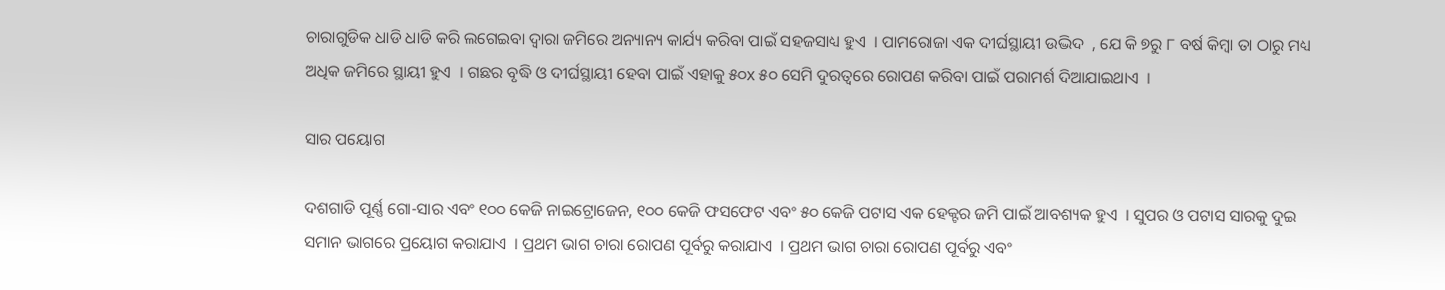ଚାରାଗୁଡିକ ଧାଡି ଧାଡି କରି ଲଗେଇବା ଦ୍ଵାରା ଜମିରେ ଅନ୍ୟାନ୍ୟ କାର୍ଯ୍ୟ କରିବା ପାଇଁ ସହଜସାଧ୍ୟ ହୁଏ  । ପାମରୋଜା ଏକ ଦୀର୍ଘସ୍ଥାୟୀ ଉଦ୍ଭିଦ  , ଯେ କି ୭ରୁ ୮ ବର୍ଷ କିମ୍ବା ତା ଠାରୁ ମଧ୍ୟ ଅଧିକ ଜମିରେ ସ୍ଥାୟୀ ହୁଏ  । ଗଛର ବୃଦ୍ଧି ଓ ଦୀର୍ଘସ୍ଥାୟୀ ହେବା ପାଇଁ ଏହାକୁ ୫୦x ୫୦ ସେମି ଦୁରତ୍ଵରେ ରୋପଣ କରିବା ପାଇଁ ପରାମର୍ଶ ଦିଆଯାଇଥାଏ  ।

ସାର ପୟୋଗ

ଦଶଗାଡି ପୂର୍ଣ୍ଣ ଗୋ-ସାର ଏବଂ ୧୦୦ କେଜି ନାଇଟ୍ରୋଜେନ, ୧୦୦ କେଜି ଫସଫେଟ ଏବଂ ୫୦ କେଜି ପଟାସ ଏକ ହେକ୍ଟର ଜମି ପାଇଁ ଆବଶ୍ୟକ ହୁଏ  । ସୁପର ଓ ପଟାସ ସାରକୁ ଦୁଇ ସମାନ ଭାଗରେ ପ୍ରୟୋଗ କରାଯାଏ  । ପ୍ରଥମ ଭାଗ ଚାରା ରୋପଣ ପୂର୍ବରୁ କରାଯାଏ  । ପ୍ରଥମ ଭାଗ ଚାରା ରୋପଣ ପୂର୍ବରୁ ଏବଂ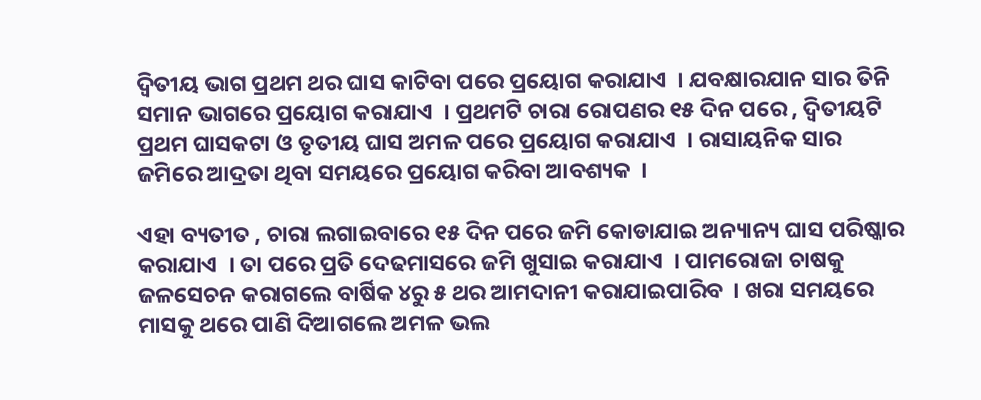ଦ୍ଵିତୀୟ ଭାଗ ପ୍ରଥମ ଥର ଘାସ କାଟିବା ପରେ ପ୍ରୟୋଗ କରାଯାଏ  । ଯବକ୍ଷାରଯାନ ସାର ତିନି ସମାନ ଭାଗରେ ପ୍ରୟୋଗ କରାଯାଏ  । ପ୍ରଥମଟି ଚାରା ରୋପଣର ୧୫ ଦିନ ପରେ , ଦ୍ଵିତୀୟଟି ପ୍ରଥମ ଘାସକଟା ଓ ତୃତୀୟ ଘାସ ଅମଳ ପରେ ପ୍ରୟୋଗ କରାଯାଏ  । ରାସାୟନିକ ସାର ଜମିରେ ଆଦ୍ରତା ଥିବା ସମୟରେ ପ୍ରୟୋଗ କରିବା ଆବଶ୍ୟକ  ।

ଏହା ବ୍ୟତୀତ , ଚାରା ଲଗାଇବାରେ ୧୫ ଦିନ ପରେ ଜମି କୋଡାଯାଇ ଅନ୍ୟାନ୍ୟ ଘାସ ପରିଷ୍କାର କରାଯାଏ  । ତା ପରେ ପ୍ରତି ଦେଢମାସରେ ଜମି ଖୁସାଇ କରାଯାଏ  । ପାମରୋଜା ଚାଷକୁ ଜଳସେଚନ କରାଗଲେ ବାର୍ଷିକ ୪ରୁ ୫ ଥର ଆମଦାନୀ କରାଯାଇପାରିବ  । ଖରା ସମୟରେ ମାସକୁ ଥରେ ପାଣି ଦିଆଗଲେ ଅମଳ ଭଲ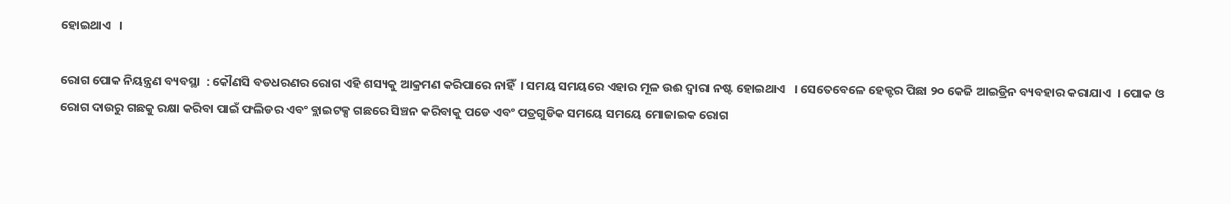ହୋଇଥାଏ   ।

ରୋଗ ପୋକ ନିୟନ୍ତ୍ରଣ ବ୍ୟବସ୍ଥା  : କୌଣସି ବଡଧରଣର ରୋଗ ଏହି ଶସ୍ୟକୁ ଆକ୍ରମଣ କରିପାରେ ନାହିଁ  । ସମୟ ସମୟରେ ଏହାର ମୂଳ ଉଈ ଦ୍ଵାରା ନଷ୍ଟ ହୋଇଥାଏ   । ସେତେବେଳେ ହେକ୍ଟର ପିଛା ୨୦ କେଜି ଆଇଡ୍ରିନ ବ୍ୟବହାର କରାଯାଏ  । ପୋକ ଓ ରୋଗ ଦାଉରୁ ଗଛକୁ ରକ୍ଷା କରିବା ପାଇଁ ଫଲିଡର ଏବଂ ବ୍ଲାଇଟକ୍ସ ଗଛରେ ସିଞ୍ଚନ କରିବାକୁ ପଡେ ଏବଂ ପତ୍ରଗୁଡିକ ସମୟେ ସମୟେ ମୋଜାଇକ ରୋଗ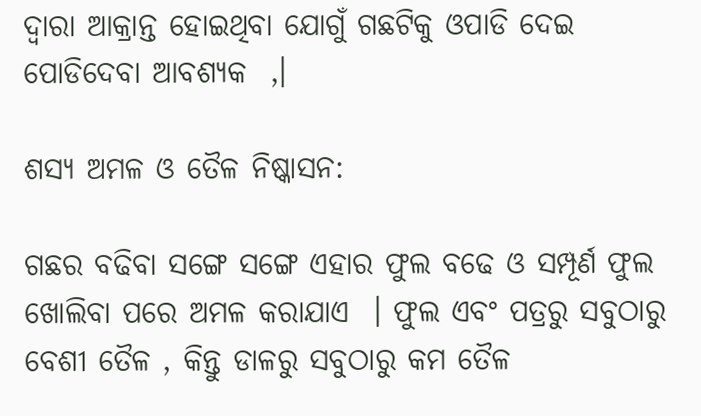ଦ୍ଵାରା ଆକ୍ରାନ୍ତ ହୋଇଥିବା ଯୋଗୁଁ ଗଛଟିକୁ ଓପାଡି ଦେଇ ପୋଡିଦେବା ଆବଶ୍ୟକ  ,।

ଶସ୍ୟ ଅମଳ ଓ ତୈଳ ନିଷ୍କାସନ:

ଗଛର ବଢିବା ସଙ୍ଗେ ସଙ୍ଗେ ଏହାର ଫୁଲ ବଢେ ଓ ସମ୍ପୂର୍ଣ ଫୁଲ ଖୋଲିବା ପରେ ଅମଳ କରାଯାଏ  । ଫୁଲ ଏବଂ ପତ୍ରରୁ ସବୁଠାରୁ ବେଶୀ ତୈଳ , କିନ୍ତୁ ଡାଳରୁ ସବୁଠାରୁ କମ ତୈଳ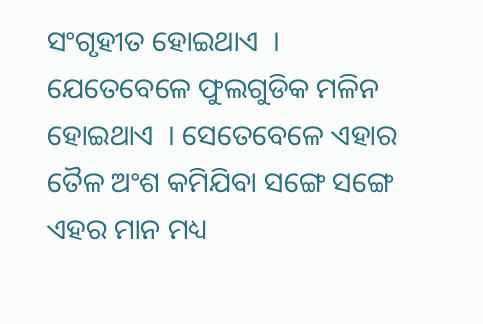ସଂଗୃହୀତ ହୋଇଥାଏ  । ଯେତେବେଳେ ଫୁଲଗୁଡିକ ମଳିନ ହୋଇଥାଏ  । ସେତେବେଳେ ଏହାର ତୈଳ ଅଂଶ କମିଯିବା ସଙ୍ଗେ ସଙ୍ଗେ ଏହର ମାନ ମଧ୍ୟ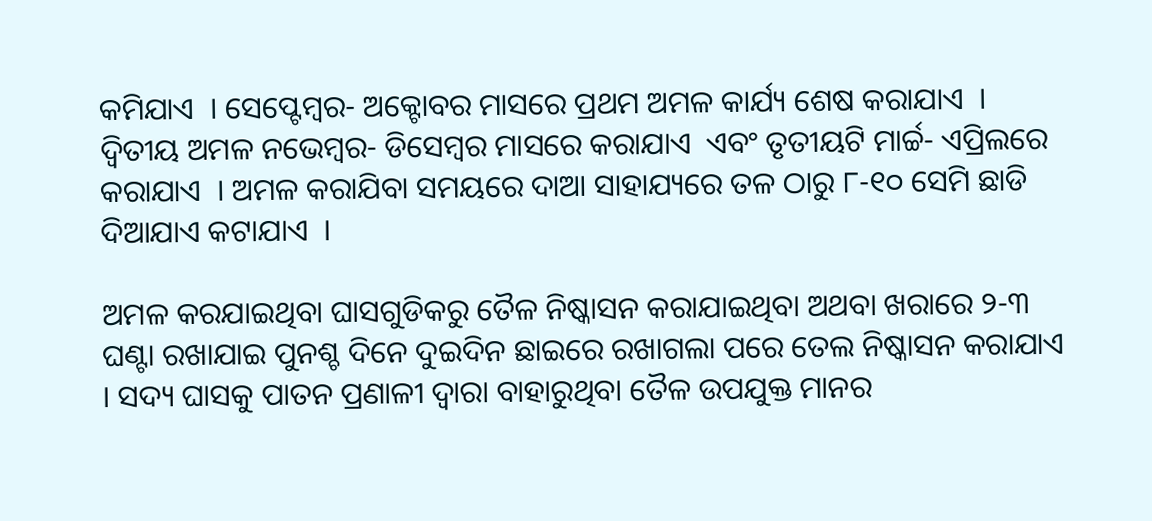କମିଯାଏ  । ସେପ୍ଟେମ୍ବର- ଅକ୍ଟୋବର ମାସରେ ପ୍ରଥମ ଅମଳ କାର୍ଯ୍ୟ ଶେଷ କରାଯାଏ  । ଦ୍ଵିତୀୟ ଅମଳ ନଭେମ୍ବର- ଡିସେମ୍ବର ମାସରେ କରାଯାଏ  ଏବଂ ତୃତୀୟଟି ମାର୍ଚ୍ଚ- ଏପ୍ରିଲରେ କରାଯାଏ  । ଅମଳ କରାଯିବା ସମୟରେ ଦାଆ ସାହାଯ୍ୟରେ ତଳ ଠାରୁ ୮-୧୦ ସେମି ଛାଡି ଦିଆଯାଏ କଟାଯାଏ  ।

ଅମଳ କରଯାଇଥିବା ଘାସଗୁଡିକରୁ ତୈଳ ନିଷ୍କାସନ କରାଯାଇଥିବା ଅଥବା ଖରାରେ ୨-୩ ଘଣ୍ଟା ରଖାଯାଇ ପୁନଶ୍ଚ ଦିନେ ଦୁଇଦିନ ଛାଇରେ ରଖାଗଲା ପରେ ତେଲ ନିଷ୍କାସନ କରାଯାଏ । ସଦ୍ୟ ଘାସକୁ ପାତନ ପ୍ରଣାଳୀ ଦ୍ଵାରା ବାହାରୁଥିବା ତୈଳ ଉପଯୁକ୍ତ ମାନର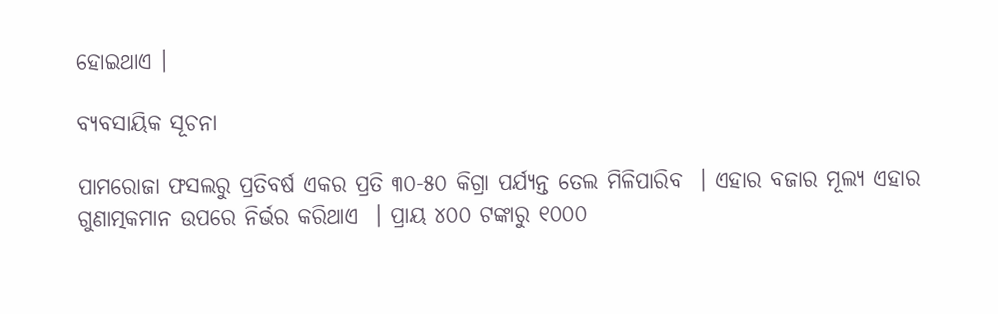ହୋଇଥାଏ ।

ବ୍ୟବସାୟିକ ସୂଚନା

ପାମରୋଜା ଫସଲରୁ ପ୍ରତିବର୍ଷ ଏକର ପ୍ରତି ୩୦-୫୦ କିଗ୍ରା ପର୍ଯ୍ୟନ୍ତ ତେଲ ମିଳିପାରିବ  । ଏହାର ବଜାର ମୂଲ୍ୟ ଏହାର ଗୁଣାତ୍ମକମାନ ଉପରେ ନିର୍ଭର କରିଥାଏ  । ପ୍ରାୟ ୪୦୦ ଟଙ୍କାରୁ ୧୦୦୦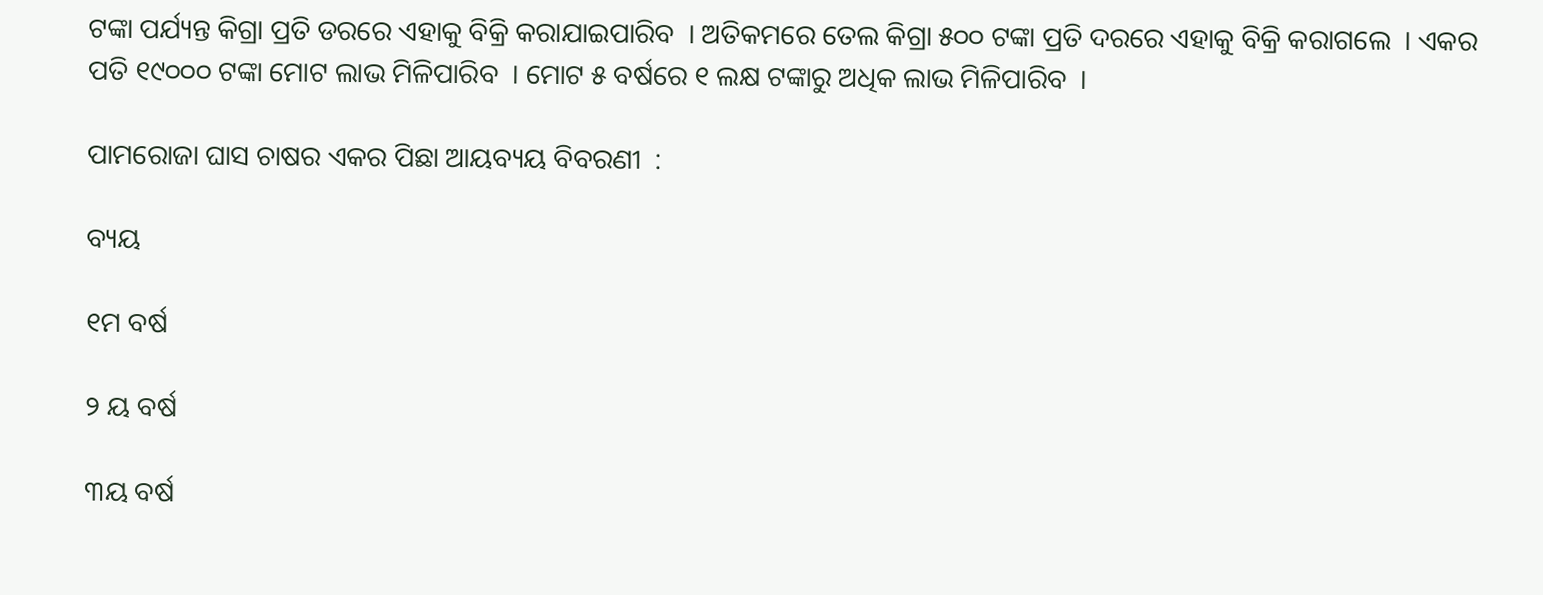ଟଙ୍କା ପର୍ଯ୍ୟନ୍ତ କିଗ୍ରା ପ୍ରତି ଡରରେ ଏହାକୁ ବିକ୍ରି କରାଯାଇପାରିବ  । ଅତିକମରେ ତେଲ କିଗ୍ରା ୫୦୦ ଟଙ୍କା ପ୍ରତି ଦରରେ ଏହାକୁ ବିକ୍ରି କରାଗଲେ  । ଏକର ପତି ୧୯୦୦୦ ଟଙ୍କା ମୋଟ ଲାଭ ମିଳିପାରିବ  । ମୋଟ ୫ ବର୍ଷରେ ୧ ଲକ୍ଷ ଟଙ୍କାରୁ ଅଧିକ ଲାଭ ମିଳିପାରିବ  ।

ପାମରୋଜା ଘାସ ଚାଷର ଏକର ପିଛା ଆୟବ୍ୟୟ ବିବରଣୀ  :

ବ୍ୟୟ

୧ମ ବର୍ଷ

୨ ୟ ବର୍ଷ

୩ୟ ବର୍ଷ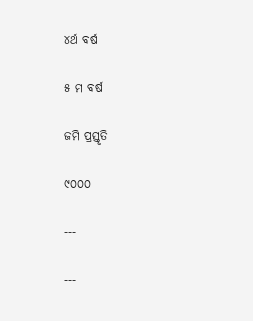୪ର୍ଥ ବର୍ଷ

୫ ମ ବର୍ଷ

ଜମି ପ୍ରସ୍ତୃତି

୯୦୦୦

---

---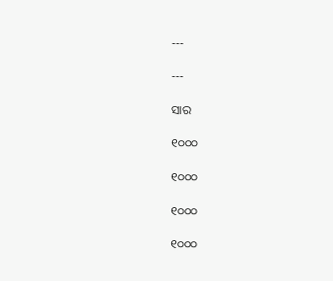---

---

ସାର

୧୦୦୦

୧୦୦୦

୧୦୦୦

୧୦୦୦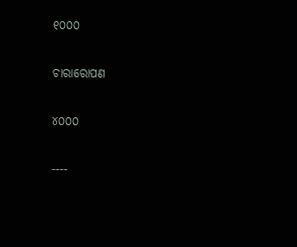୧୦୦୦

ଚାରାରୋପଣ

୪୦୦୦

----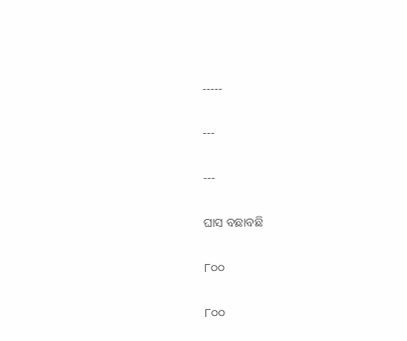-----

---

---

ଘାସ ବଛାବଛି

୮୦୦

୮୦୦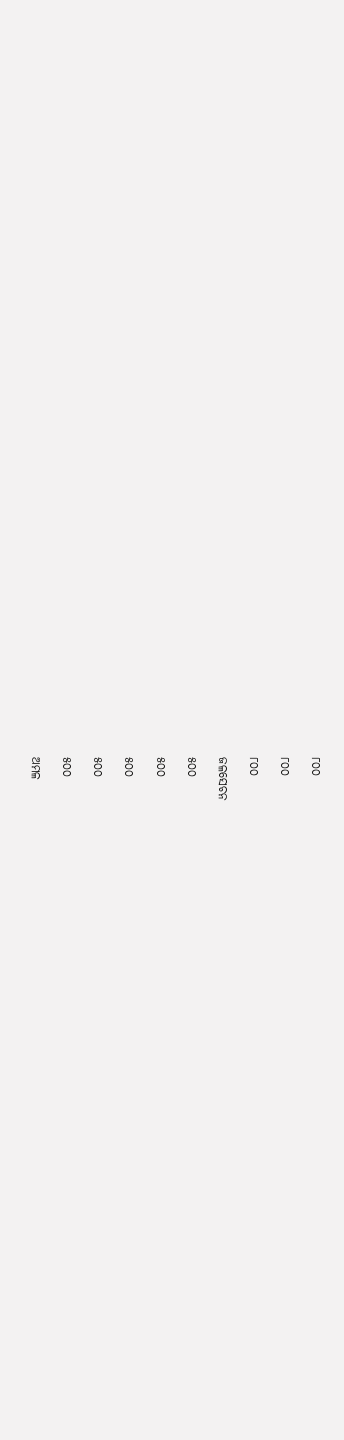୮୦୦

୮୦୦

୮୦୦

ଜଳସେଚନ

୫୦୦

୫୦୦

୫୦୦

୫୦୦

୫୦୦

ଅମଳ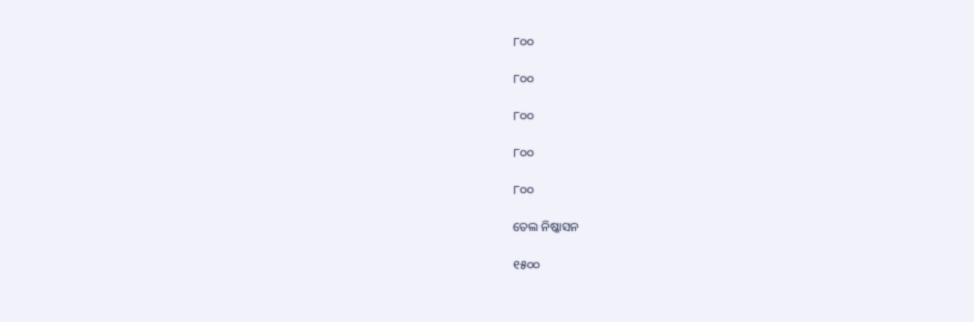୮୦୦

୮୦୦

୮୦୦

୮୦୦

୮୦୦

ତେଲ ନିଷ୍କାସନ

୧୫୦୦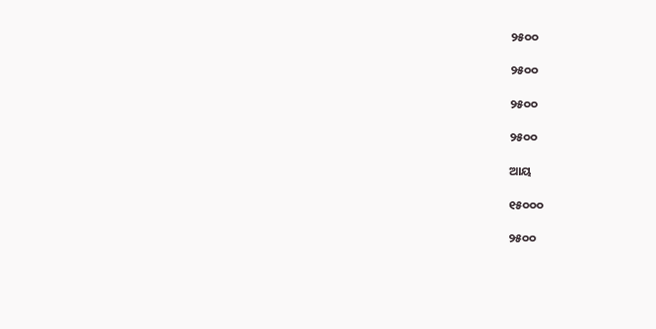୨୫୦୦

୨୫୦୦

୨୫୦୦

୨୫୦୦

ଆୟ

୧୫୦୦୦

୨୫୦୦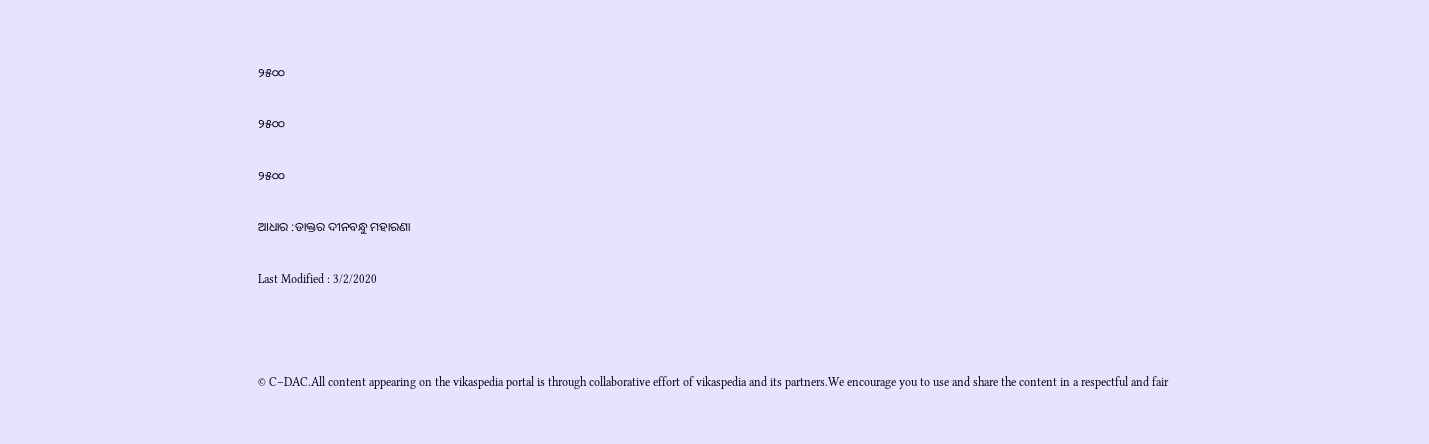୨୫୦୦

୨୫୦୦

୨୫୦୦

ଆଧାର :ଡାକ୍ତର ଦୀନବନ୍ଧୁ ମହାରଣା

Last Modified : 3/2/2020



© C–DAC.All content appearing on the vikaspedia portal is through collaborative effort of vikaspedia and its partners.We encourage you to use and share the content in a respectful and fair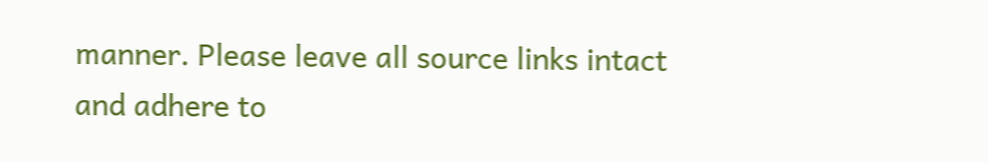manner. Please leave all source links intact and adhere to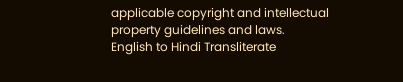applicable copyright and intellectual property guidelines and laws.
English to Hindi Transliterate